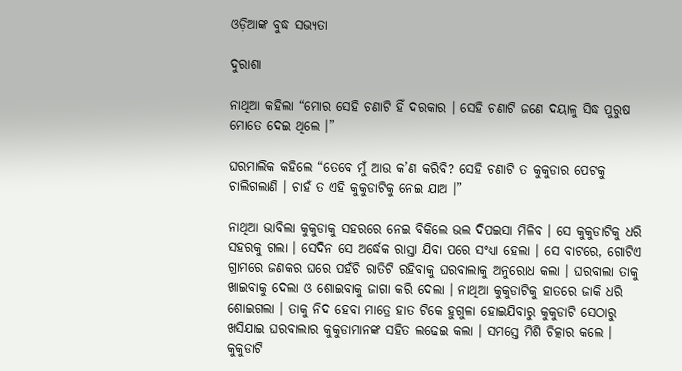ଓଡ଼ିଆଙ୍କ ବୁଦ୍ଧ ସଭ୍ୟତା

ଦୁରାଶା

ନାଥିଆ କହିଲା “ମୋର ସେହି ଚଣାଟି ହିଁ ଦରକାର । ସେହି ଚଣାଟି ଜଣେ ଦୟାଳୁ ସିଦ୍ଧ ପୁରୁଷ ମୋତେ ଦେଇ ଥିଲେ ।”

ଘରମାଲିକ କହିଲେ “ତେବେ ମୁଁ ଆଉ କ’ଣ କରିବି? ସେହି ଚଣାଟି ତ କୁକୁଡାର ପେଟକୁ ଚାଲିଗଲାଣି । ଚାହଁ ତ ଏହି କୁକୁଡାଟିକୁ ନେଇ ଯାଅ ।”

ନାଥିଆ ଭାବିଲା କୁକୁଡାକୁ ସହରରେ ନେଇ ବିକିଲେ ଭଲ ଦିପଇସା ମିଳିବ । ସେ କୁକୁଡାଟିକୁ ଧରି ସହରକୁ ଗଲା । ସେଦିନ ସେ ଅର୍ଦ୍ଧେକ ରାସ୍ତା ଯିବା ପରେ ସଂଧ୍ୟା ହେଲା । ସେ ବାଟରେ, ଗୋଟିଏ ଗ୍ରାମରେ ଜଣକର ଘରେ ପହଁଚି ରାତିଟି ରହିବାକୁ ଘରବାଲାକୁ ଅନୁରୋଧ କଲା । ଘରବାଲା ତାକୁ ଖାଇବାକୁ ଦେଲା ଓ ଶୋଇବାକୁ ଜାଗା କରି ଦେଲା । ନାଥିଆ କୁକୁଡାଟିକୁ ହାତରେ ଜାକି ଧରି ଶୋଇଗଲା । ତାକୁ ନିଦ ହେବା ମାତ୍ରେ ହାତ ଟିକେ ହୁଗୁଳା ହୋଇଯିବାରୁ କୁକୁଡାଟି ସେଠାରୁ ଖସିଯାଇ ଘରବାଲାର କୁକୁଡାମାନଙ୍କ ସହିତ ଲଢେଇ କଲା । ସମସ୍ତେ ମିଶି ଚିତ୍କାର କଲେ । କୁକୁଡାଟି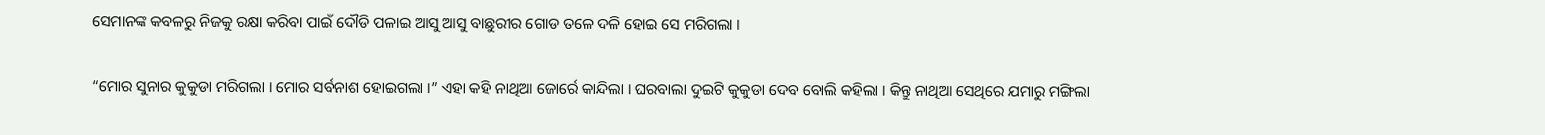ସେମାନଙ୍କ କବଳରୁ ନିଜକୁ ରକ୍ଷା କରିବା ପାଇଁ ଦୌଡି ପଳାଇ ଆସୁ ଆସୁ ବାଛୁରୀର ଗୋଡ ତଳେ ଦଳି ହୋଇ ସେ ମରିଗଲା ।

“ମୋର ସୁନାର କୁକୁଡା ମରିଗଲା । ମୋର ସର୍ବନାଶ ହୋଇଗଲା ।” ଏହା କହି ନାଥିଆ ଜୋର୍ରେ କାନ୍ଦିଲା । ଘରବାଲା ଦୁଇଟି କୁକୁଡା ଦେବ ବୋଲି କହିଲା । କିନ୍ତୁ ନାଥିଆ ସେଥିରେ ଯମାରୁ ମଙ୍ଗିଲା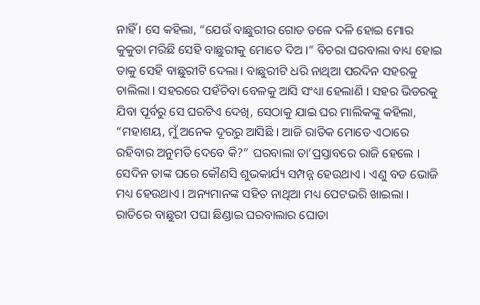ନାହିଁ । ସେ କହିଲା, “ଯେଉଁ ବାଛୁରୀର ଗୋଡ ତଳେ ଦଳି ହୋଇ ମୋର କୁକୁଡା ମରିଛି ସେହି ବାଛୁରୀକୁ ମୋତେ ଦିଅ ।” ବିଚରା ଘରବାଲା ବାଧ୍ୟ ହୋଇ ତାକୁ ସେହି ବାଛୁରୀଟି ଦେଲା । ବାଛୁରୀଟି ଧରି ନାଥିଆ ପରଦିନ ସହରକୁ ଚାଲିଲା । ସହରରେ ପହଁଚିବା ବେଳକୁ ଆସି ସଂଧ୍ୟା ହେଲାଣି । ସହର ଭିତରକୁ ଯିବା ପୂର୍ବରୁ ସେ ଘରଟିଏ ଦେଖି, ସେଠାକୁ ଯାଇ ଘର ମାଲିକଙ୍କୁ କହିଲା, “ମହାଶୟ, ମୁଁ ଅନେକ ଦୂରରୁ ଆସିଛି । ଆଜି ରାତିକ ମୋତେ ଏଠାରେ ରହିବାର ଅନୁମତି ଦେବେ କି?” ଘରବାଲା ତା’ପ୍ରସ୍ତାବରେ ରାଜି ହେଲେ । ସେଦିନ ତାଙ୍କ ଘରେ କୌଣସି ଶୁଭକାର୍ଯ୍ୟ ସମ୍ପନ୍ନ ହେଉଥାଏ । ଏଣୁ ବଡ ଭୋଜି ମଧ୍ୟ ହେଉଥାଏ । ଅନ୍ୟମାନଙ୍କ ସହିତ ନାଥିଆ ମଧ୍ୟ ପେଟଭରି ଖାଇଲା । ରାତିରେ ବାଛୁରୀ ପଘା ଛିଣ୍ଡାଇ ଘରବାଲାର ଘୋଡା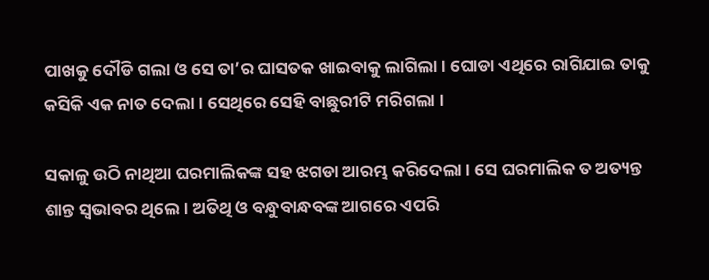ପାଖକୁ ଦୌଡି ଗଲା ଓ ସେ ତା’ର ଘାସତକ ଖାଇବାକୁ ଲାଗିଲା । ଘୋଡା ଏଥିରେ ରାଗିଯାଇ ତାକୁ କସିକି ଏକ ନାତ ଦେଲା । ସେଥିରେ ସେହି ବାଛୁରୀଟି ମରିଗଲା ।

ସକାଳୁ ଉଠି ନାଥିଆ ଘରମାଲିକଙ୍କ ସହ ଝଗଡା ଆରମ୍ଭ କରିଦେଲା । ସେ ଘରମାଲିକ ତ ଅତ୍ୟନ୍ତ ଶାନ୍ତ ସ୍ୱଭାବର ଥିଲେ । ଅତିଥି ଓ ବନ୍ଧୁବାନ୍ଧବଙ୍କ ଆଗରେ ଏପରି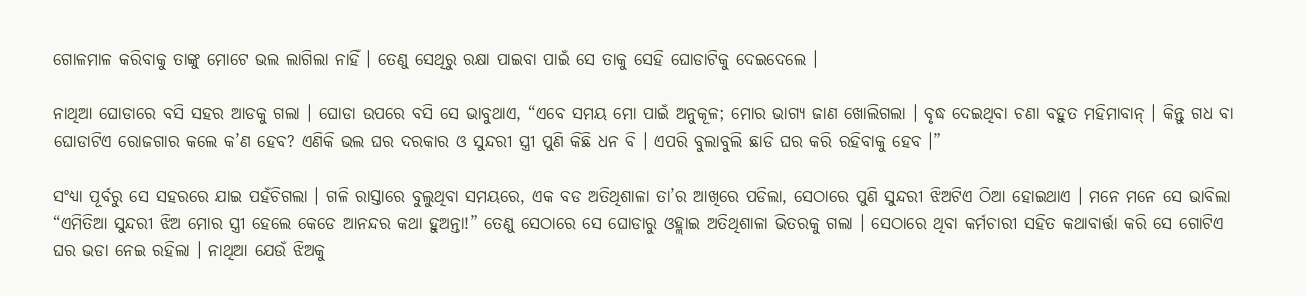ଗୋଳମାଳ କରିବାକୁ ତାଙ୍କୁ ମୋଟେ ଭଲ ଲାଗିଲା ନାହିଁ । ତେଣୁ ସେଥିରୁ ରକ୍ଷା ପାଇବା ପାଇଁ ସେ ତାକୁ ସେହି ଘୋଡାଟିକୁ ଦେଇଦେଲେ ।

ନାଥିଆ ଘୋଡାରେ ବସି ସହର ଆଡକୁ ଗଲା । ଘୋଡା ଉପରେ ବସି ସେ ଭାବୁଥାଏ, “ଏବେ ସମୟ ମୋ ପାଇଁ ଅନୁକୂଳ; ମୋର ଭାଗ୍ୟ ଜାଣ ଖୋଲିଗଲା । ବୃଦ୍ଧ ଦେଇଥିବା ଚଣା ବହୁତ ମହିମାବାନ୍ । କିନ୍ତୁ ଗଧ ବା ଘୋଡାଟିଏ ରୋଜଗାର କଲେ କ’ଣ ହେବ? ଏଣିକି ଭଲ ଘର ଦରକାର ଓ ସୁନ୍ଦରୀ ସ୍ତ୍ରୀ ପୁଣି କିଛି ଧନ ବି । ଏପରି ବୁଲାବୁଲି ଛାଡି ଘର କରି ରହିବାକୁ ହେବ ।”

ସଂଧ୍ୟା ପୂର୍ବରୁ ସେ ସହରରେ ଯାଇ ପହଁଚିଗଲା । ଗଳି ରାସ୍ତାରେ ବୁଲୁଥିବା ସମୟରେ, ଏକ ବଡ ଅତିଥିଶାଳା ତା’ର ଆଖିରେ ପଡିଲା, ସେଠାରେ ପୁଣି ସୁନ୍ଦରୀ ଝିଅଟିଏ ଠିଆ ହୋଇଥାଏ । ମନେ ମନେ ସେ ଭାବିଲା “ଏମିତିଆ ସୁନ୍ଦରୀ ଝିଅ ମୋର ସ୍ତ୍ରୀ ହେଲେ କେଡେ ଆନନ୍ଦର କଥା ହୁଅନ୍ତା!” ତେଣୁ ସେଠାରେ ସେ ଘୋଡାରୁ ଓହ୍ଲାଇ ଅତିଥିଶାଳା ଭିତରକୁ ଗଲା । ସେଠାରେ ଥିବା କର୍ମଚାରୀ ସହିତ କଥାବାର୍ତ୍ତା କରି ସେ ଗୋଟିଏ ଘର ଭଡା ନେଇ ରହିଲା । ନାଥିଆ ଯେଉଁ ଝିଅକୁ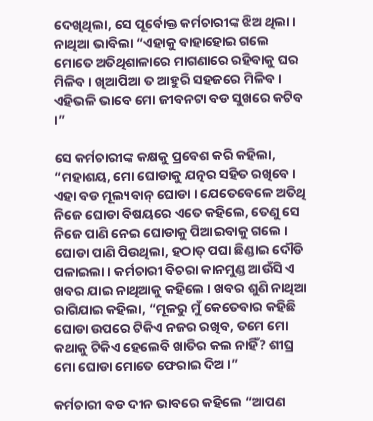ଦେଖିଥିଲା, ସେ ପୂର୍ବୋକ୍ତ କର୍ମଚାରୀଙ୍କ ଝିଅ ଥିଲା । ନାଥିଆ ଭାବିଲା “ଏହାକୁ ବାହାହୋଇ ଗଲେ ମୋତେ ଅତିଥିଶାଳାରେ ମାଗଣାରେ ରହିବାକୁ ଘର ମିଳିବ । ଖିଆପିଆ ତ ଆହୁରି ସହଜରେ ମିଳିବ । ଏହିଭଳି ଭାବେ ମୋ ଜୀବନଟା ବଡ ସୁଖରେ କଟିବ ।”

ସେ କର୍ମଚାରୀଙ୍କ କକ୍ଷକୁ ପ୍ରବେଶ କରି କହିଲା, “ମହାଶୟ, ମୋ ଘୋଡାକୁ ଯତ୍ନର ସହିତ ରଖିବେ । ଏହା ବଡ ମୂଲ୍ୟବାନ୍ ଘୋଡା । ଯେତେବେଳେ ଅତିଥି ନିଜେ ଘୋଡା ବିଷୟରେ ଏତେ କହିଲେ, ତେଣୁ ସେ ନିଜେ ପାଣି ନେଇ ଘୋଡାକୁ ପିଆଇବାକୁ ଗଲେ । ଘୋଡା ପାଣି ପିଉଥିଲା, ହଠାତ୍ ପଘା ଛିଣ୍ଡାଇ ଦୌଡି ପଳାଇଲା । କର୍ମଚାରୀ ବିଚରା କାନମୁଣ୍ଡ ଆଉଁସି ଏ ଖବର ଯାଇ ନାଥିଆକୁ କହିଲେ । ଖବର ଶୁଣି ନାଥିଆ ରାଗିଯାଇ କହିଲା, “ମୂଳରୁ ମୁଁ କେତେବାର କହିଛି ଘୋଡା ଉପରେ ଟିକିଏ ନଜର ରଖିବ, ତମେ ମୋ କଥାକୁ ଟିକିଏ ହେଲେବି ଖାତିର କଲ ନାହିଁ? ଶୀଘ୍ର ମୋ ଘୋଡା ମୋତେ ଫେରାଇ ଦିଅ ।”

କର୍ମଚାରୀ ବଡ ଦୀନ ଭାବରେ କହିଲେ “ଆପଣ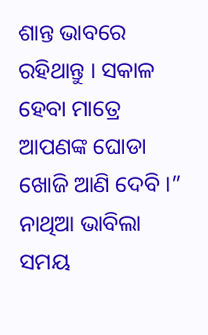ଶାନ୍ତ ଭାବରେ ରହିଥାନ୍ତୁ । ସକାଳ ହେବା ମାତ୍ରେ ଆପଣଙ୍କ ଘୋଡା ଖୋଜି ଆଣି ଦେବି ।” ନାଥିଆ ଭାବିଲା ସମୟ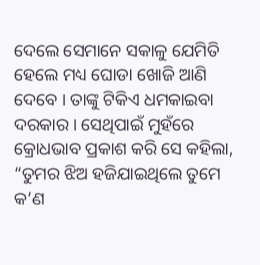ଦେଲେ ସେମାନେ ସକାଳୁ ଯେମିତି ହେଲେ ମଧ୍ୟ ଘୋଡା ଖୋଜି ଆଣି ଦେବେ । ତାଙ୍କୁ ଟିକିଏ ଧମକାଇବା ଦରକାର । ସେଥିପାଇଁ ମୁହଁରେ କ୍ରୋଧଭାବ ପ୍ରକାଶ କରି ସେ କହିଲା, “ତୁମର ଝିଅ ହଜିଯାଇଥିଲେ ତୁମେ କ’ଣ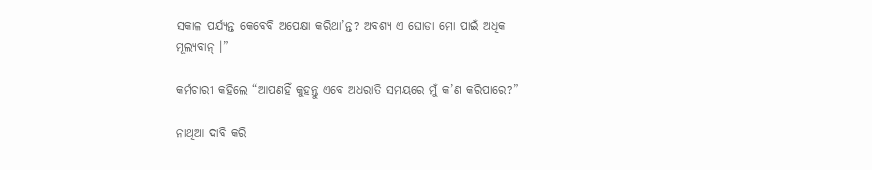ସକାଳ ପର୍ଯ୍ୟନ୍ତ କେବେବି ଅପେକ୍ଷା କରିଥା’ନ୍ତ? ଅବଶ୍ୟ ଏ ଘୋଡା ମୋ ପାଇଁ ଅଧିକ ମୂଲ୍ୟବାନ୍ ।”

କର୍ମଚାରୀ କହିଲେ “ଆପଣହିଁ କୁହନ୍ତୁ ଏବେ ଅଧରାତି ସମୟରେ ମୁଁ କ’ଣ କରିପାରେ?”

ନାଥିଆ ଦାବି କରି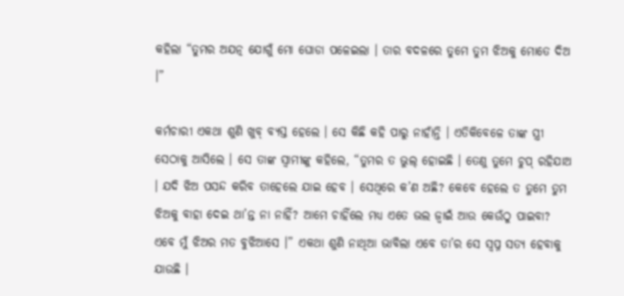କହିଲା “ତୁମର ଅଯତ୍ନ ଯୋଗୁଁ ମୋ ଘୋଡା ପଳେଇଲା । ତାର ବଦଳରେ ତୁମେ ତୁମ ଝିଅକୁ ମୋତେ ଦିଅ ।”

କର୍ମଚାରୀ ଏକଥା ଶୁଣି ଖୁବ୍ ବ୍ୟସ୍ତ ହେଲେ । ସେ କିଛି କହି ପାରୁ ନାହାଁନ୍ତି । ଏତିକିବେଳେ ତାଙ୍କ ସ୍ତ୍ରୀ ସେଠାକୁ ଆସିଲେ । ସେ ତାଙ୍କ ସ୍ୱାମୀଙ୍କୁ କହିଲେ, “ତୁମର ତ ଭୁଲ୍ ହୋଇଛି । ତେଣୁ ତୁମେ ଚୁପ୍ ରହିଯାଅ । ଯଦି ଝିଅ ପସନ୍ଦ କରିବ ତାହେଲେ ଯାଇ ହେବ । ସେଥିରେ କ’ଣ ଅଛି? କେବେ ହେଲେ ତ ତୁମେ ତୁମ ଝିଅକୁ ବାହା ଦେଇ ଥା’ନ୍ତ ନା ନାହିଁ? ଆମେ ଚାହିଁଲେ ମଧ୍ୟ ଏତେ ଭଲ ଜ୍ୱାଇଁ ଆଉ କେଉଁଠୁ ପାଇବା? ଏବେ ମୁଁ ଝିଅର ମତ ବୁଝିଆସେ ।” ଏକଥା ଶୁଣି ନାଥିଆ ଭାବିଲା ଏବେ ତା’ର ସେ ସ୍ୱପ୍ନ ସତ୍ୟ ହେବାକୁ ଯାଉଛି ।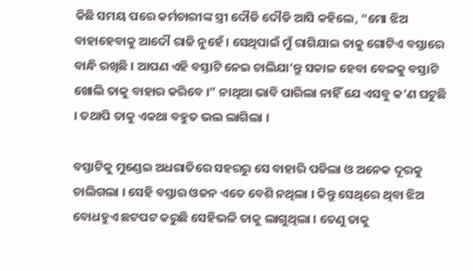କିଛି ସମୟ ପରେ କର୍ମଚାରୀଙ୍କ ସ୍ତ୍ରୀ ଦୌଡି ଦୌଡି ଆସି କହିଲେ, “ମୋ ଝିଅ ବାହାହେବାକୁ ଆଦୌ ରାଜି ନୁହେଁ । ସେଥିପାଇଁ ମୁଁ ରାଗିଯାଇ ତାକୁ ଗୋଟିଏ ବସ୍ତାରେ ବାନ୍ଧି ରଖିଛି । ଆପଣ ଏହି ବସ୍ତାଟି ନେଇ ଚାଲିଯା’ନ୍ତୁ ସକାଳ ହେବା ବେଳକୁ ବସ୍ତାଟି ଖୋଲି ତାକୁ ବାହାର କରିବେ ।” ନାଥିଆ ଭାବି ପାରିଲା ନାହିଁ ଯେ ଏସବୁ କ’ଣ ଘଟୁଛି । ତଥାପି ତାକୁ ଏକଥା ବହୁତ ଭଲ ଲାଗିଲା ।

ବସ୍ତାଟିକୁ ମୁଣ୍ଡେଇ ଅଧରାତିରେ ସହରରୁ ସେ ବାହାରି ପଡିଲା ଓ ଅନେକ ଦୂରକୁ ଚାଲିଗଲା । ସେହି ବସ୍ତାର ଓଜନ ଏତେ ବେଶି ନଥିଲା । କିନ୍ତୁ ସେଥିରେ ଥିବା ଝିଅ ବୋଧହୁଏ ଛଟପଟ କରୁଛି ସେହିଭଳି ତାକୁ ଲାଗୁଥିଲା । ତେଣୁ ତାକୁ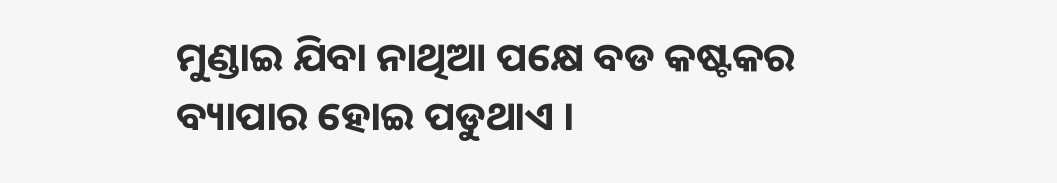ମୁଣ୍ଡାଇ ଯିବା ନାଥିଆ ପକ୍ଷେ ବଡ କଷ୍ଟକର ବ୍ୟାପାର ହୋଇ ପଡୁଥାଏ ।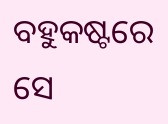ବହୁକଷ୍ଟରେ ସେ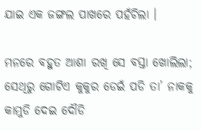ଯାଇ ଏକ ଜଙ୍ଗଲ ପାଖରେ ପହଁଚିଲା ।

ମନରେ ବହୁତ ଆଶା ରଖି ସେ ବସ୍ତା ଖୋଲିଲା; ସେଥିରୁ ଗୋଟିଏ କୁକୁର ଡେଇଁ ପଡି ତା’ ନାକକୁ କାମୁଡି ଦେଇ ଦୌଡି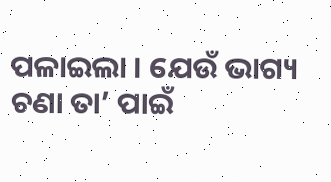ପଳାଇଲା । ଯେଉଁ ଭାଗ୍ୟ ଚଣା ତା’ ପାଇଁ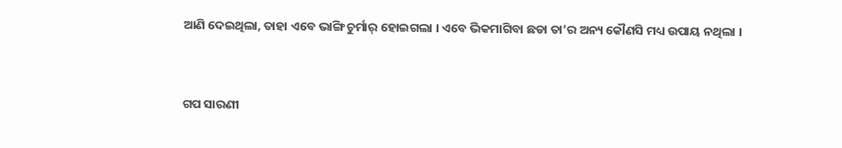ଆଣି ଦେଇଥିଲା, ତାହା ଏବେ ଭାଙ୍ଗି ଚୁର୍ମାର୍ ହୋଇଗଲା । ଏବେ ଭିକମାଗିବା ଛଡା ତା’ର ଅନ୍ୟ କୌଣସି ମଧ୍ୟ ଉପାୟ ନଥିଲା ।


ଗପ ସାରଣୀ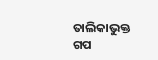ତାଲିକାଭୁକ୍ତ ଗପ